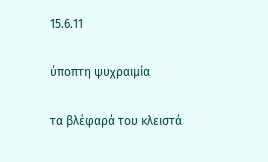15.6.11

ύποπτη ψυχραιμία

τα βλέφαρά του κλειστά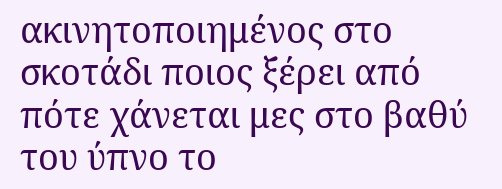ακινητοποιημένος στο σκοτάδι ποιος ξέρει από πότε χάνεται μες στο βαθύ του ύπνο το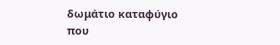δωμάτιο καταφύγιο που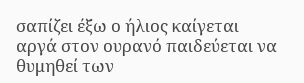σαπίζει έξω ο ήλιος καίγεται αργά στον ουρανό παιδεύεται να θυμηθεί των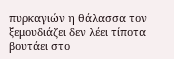πυρκαγιών η θάλασσα τον ξεμουδιάζει δεν λέει τίποτα βουτάει στο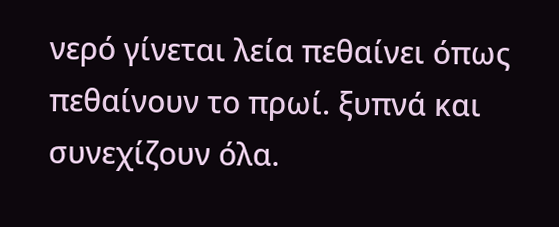νερό γίνεται λεία πεθαίνει όπως πεθαίνουν το πρωί. ξυπνά και συνεχίζουν όλα.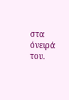στα όνειρά του.